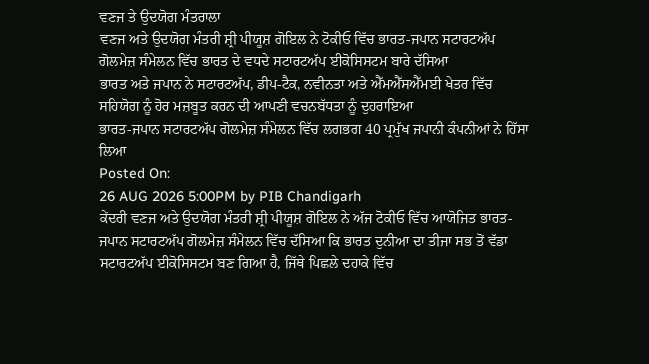ਵਣਜ ਤੇ ਉਦਯੋਗ ਮੰਤਰਾਲਾ
ਵਣਜ ਅਤੇ ਉਦਯੋਗ ਮੰਤਰੀ ਸ਼੍ਰੀ ਪੀਯੂਸ਼ ਗੋਇਲ ਨੇ ਟੋਕੀਓ ਵਿੱਚ ਭਾਰਤ-ਜਪਾਨ ਸਟਾਰਟਅੱਪ ਗੋਲਮੇਜ਼ ਸੰਮੇਲਨ ਵਿੱਚ ਭਾਰਤ ਦੇ ਵਧਦੇ ਸਟਾਰਟਅੱਪ ਈਕੋਸਿਸਟਮ ਬਾਰੇ ਦੱਸਿਆ
ਭਾਰਤ ਅਤੇ ਜਪਾਨ ਨੇ ਸਟਾਰਟਅੱਪ, ਡੀਪ-ਟੈਕ, ਨਵੀਨਤਾ ਅਤੇ ਐੱਮਐੱਸਐੱਮਈ ਖੇਤਰ ਵਿੱਚ ਸਹਿਯੋਗ ਨੂੰ ਹੋਰ ਮਜ਼ਬੂਤ ਕਰਨ ਦੀ ਆਪਣੀ ਵਚਨਬੱਧਤਾ ਨੂੰ ਦੁਹਰਾਇਆ
ਭਾਰਤ-ਜਪਾਨ ਸਟਾਰਟਅੱਪ ਗੋਲਮੇਜ਼ ਸੰਮੇਲਨ ਵਿੱਚ ਲਗਭਗ 40 ਪ੍ਰਮੁੱਖ ਜਪਾਨੀ ਕੰਪਨੀਆਂ ਨੇ ਹਿੱਸਾ ਲਿਆ
Posted On:
26 AUG 2026 5:00PM by PIB Chandigarh
ਕੇਂਦਰੀ ਵਣਜ ਅਤੇ ਉਦਯੋਗ ਮੰਤਰੀ ਸ਼੍ਰੀ ਪੀਯੂਸ਼ ਗੋਇਲ ਨੇ ਅੱਜ ਟੋਕੀਓ ਵਿੱਚ ਆਯੋਜਿਤ ਭਾਰਤ-ਜਪਾਨ ਸਟਾਰਟਅੱਪ ਗੋਲਮੇਜ਼ ਸੰਮੇਲਨ ਵਿੱਚ ਦੱਸਿਆ ਕਿ ਭਾਰਤ ਦੁਨੀਆ ਦਾ ਤੀਜਾ ਸਭ ਤੋਂ ਵੱਡਾ ਸਟਾਰਟਅੱਪ ਈਕੋਸਿਸਟਮ ਬਣ ਗਿਆ ਹੈ, ਜਿੱਥੇ ਪਿਛਲੇ ਦਹਾਕੇ ਵਿੱਚ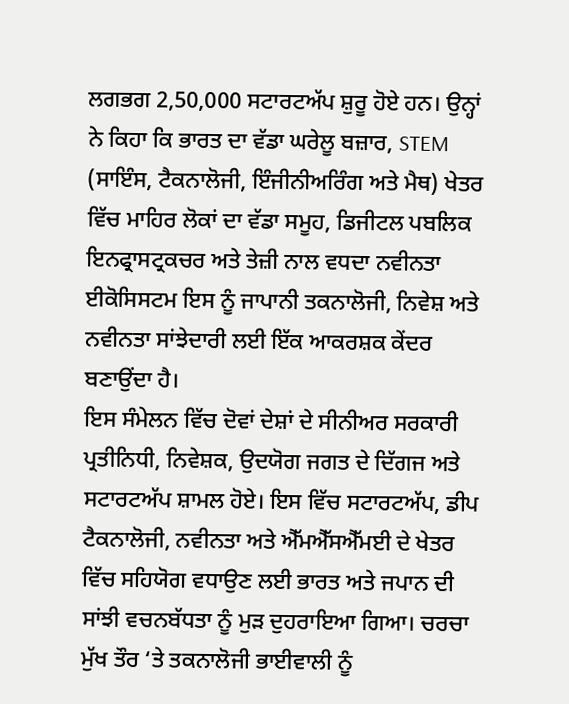ਲਗਭਗ 2,50,000 ਸਟਾਰਟਅੱਪ ਸ਼ੁਰੂ ਹੋਏ ਹਨ। ਉਨ੍ਹਾਂ ਨੇ ਕਿਹਾ ਕਿ ਭਾਰਤ ਦਾ ਵੱਡਾ ਘਰੇਲੂ ਬਜ਼ਾਰ, STEM (ਸਾਇੰਸ, ਟੈਕਨਾਲੋਜੀ, ਇੰਜੀਨੀਅਰਿੰਗ ਅਤੇ ਮੈਥ) ਖੇਤਰ ਵਿੱਚ ਮਾਹਿਰ ਲੋਕਾਂ ਦਾ ਵੱਡਾ ਸਮੂਹ, ਡਿਜੀਟਲ ਪਬਲਿਕ ਇਨਫ੍ਰਾਸਟ੍ਰਕਚਰ ਅਤੇ ਤੇਜ਼ੀ ਨਾਲ ਵਧਦਾ ਨਵੀਨਤਾ ਈਕੋਸਿਸਟਮ ਇਸ ਨੂੰ ਜਾਪਾਨੀ ਤਕਨਾਲੋਜੀ, ਨਿਵੇਸ਼ ਅਤੇ ਨਵੀਨਤਾ ਸਾਂਝੇਦਾਰੀ ਲਈ ਇੱਕ ਆਕਰਸ਼ਕ ਕੇਂਦਰ ਬਣਾਉਂਦਾ ਹੈ।
ਇਸ ਸੰਮੇਲਨ ਵਿੱਚ ਦੋਵਾਂ ਦੇਸ਼ਾਂ ਦੇ ਸੀਨੀਅਰ ਸਰਕਾਰੀ ਪ੍ਰਤੀਨਿਧੀ, ਨਿਵੇਸ਼ਕ, ਉਦਯੋਗ ਜਗਤ ਦੇ ਦਿੱਗਜ ਅਤੇ ਸਟਾਰਟਅੱਪ ਸ਼ਾਮਲ ਹੋਏ। ਇਸ ਵਿੱਚ ਸਟਾਰਟਅੱਪ, ਡੀਪ ਟੈਕਨਾਲੋਜੀ, ਨਵੀਨਤਾ ਅਤੇ ਐੱਮਐੱਸਐੱਮਈ ਦੇ ਖੇਤਰ ਵਿੱਚ ਸਹਿਯੋਗ ਵਧਾਉਣ ਲਈ ਭਾਰਤ ਅਤੇ ਜਪਾਨ ਦੀ ਸਾਂਝੀ ਵਚਨਬੱਧਤਾ ਨੂੰ ਮੁੜ ਦੁਹਰਾਇਆ ਗਿਆ। ਚਰਚਾ ਮੁੱਖ ਤੌਰ ‘ਤੇ ਤਕਨਾਲੋਜੀ ਭਾਈਵਾਲੀ ਨੂੰ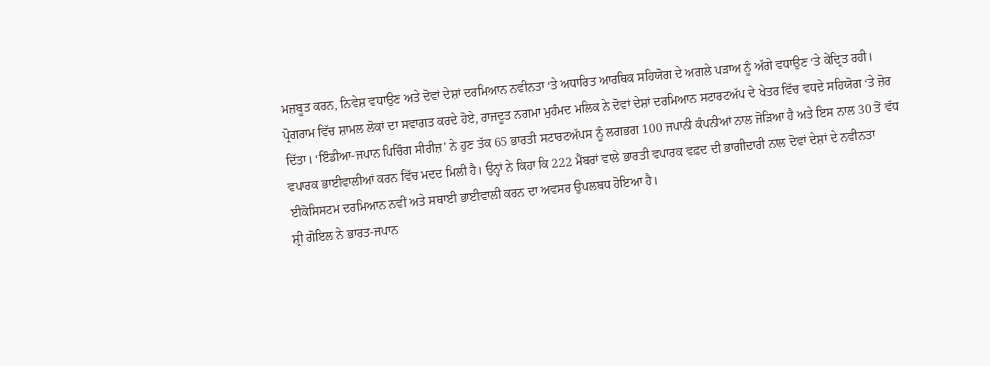ਮਜ਼ਬੂਤ ਕਰਨ, ਨਿਵੇਸ਼ ਵਧਾਉਣ ਅਤੇ ਦੋਵਾਂ ਦੇਸ਼ਾਂ ਦਰਮਿਆਨ ਨਵੀਨਤਾ ‘ਤੇ ਅਧਾਰਿਤ ਆਰਥਿਕ ਸਹਿਯੋਗ ਦੇ ਅਗਲੇ ਪੜਾਅ ਨੂੰ ਅੱਗੇ ਵਧਾਉਣ ‘ਤੇ ਕੇਂਦ੍ਰਿਤ ਰਹੀ।
ਪ੍ਰੋਗਰਾਮ ਵਿੱਚ ਸ਼ਾਮਲ ਲੋਕਾਂ ਦਾ ਸਵਾਗਤ ਕਰਦੇ ਹੋਏ, ਰਾਜਦੂਤ ਨਗਮਾ ਮੁਹੰਮਦ ਮਲਿਕ ਨੇ ਦੋਵਾਂ ਦੇਸ਼ਾਂ ਦਰਮਿਆਨ ਸਟਾਰਟਅੱਪ ਦੇ ਖੇਤਰ ਵਿੱਚ ਵਧਦੇ ਸਹਿਯੋਗ ‘ਤੇ ਜ਼ੋਰ ਦਿੱਤਾ। ‘ਇੰਡੀਆ-ਜਪਾਨ ਪਿਚਿੰਗ ਸੀਰੀਜ਼’ ਨੇ ਹੁਣ ਤੱਕ 65 ਭਾਰਤੀ ਸਟਾਰਟਅੱਪਸ ਨੂੰ ਲਗਭਗ 100 ਜਪਾਨੀ ਕੰਪਨੀਆਂ ਨਾਲ ਜੋੜਿਆ ਹੈ ਅਤੇ ਇਸ ਨਾਲ 30 ਤੋਂ ਵੱਧ ਵਪਾਰਕ ਭਾਈਵਾਲੀਆਂ ਕਰਨ ਵਿੱਚ ਮਦਦ ਮਿਲੀ ਹੈ। ਉਨ੍ਹਾਂ ਨੇ ਕਿਹਾ ਕਿ 222 ਮੈਂਬਰਾਂ ਵਾਲੇ ਭਾਰਤੀ ਵਪਾਰਕ ਵਫ਼ਦ ਦੀ ਭਾਗੀਦਾਰੀ ਨਾਲ ਦੋਵਾਂ ਦੇਸ਼ਾਂ ਦੇ ਨਵੀਨਤਾ ਈਕੋਸਿਸਟਮ ਦਰਮਿਆਨ ਨਵੀਂ ਅਤੇ ਸਥਾਈ ਭਾਈਵਾਲੀ ਕਰਨ ਦਾ ਅਵਸਰ ਉਪਲਬਧ ਹੋਇਆ ਹੈ।
ਸ਼੍ਰੀ ਗੋਇਲ ਨੇ ਭਾਰਤ-ਜਪਾਨ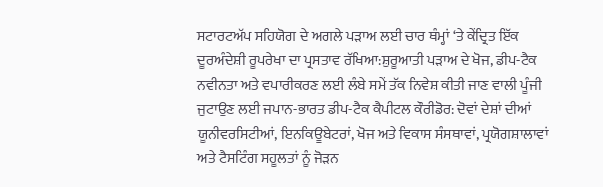ਸਟਾਰਟਅੱਪ ਸਹਿਯੋਗ ਦੇ ਅਗਲੇ ਪੜਾਅ ਲਈ ਚਾਰ ਥੰਮ੍ਹਾਂ ‘ਤੇ ਕੇਂਦ੍ਰਿਤ ਇੱਕ ਦੂਰਅੰਦੇਸ਼ੀ ਰੂਪਰੇਖਾ ਦਾ ਪ੍ਰਸਤਾਵ ਰੱਖਿਆ:ਸ਼ੁਰੂਆਤੀ ਪੜਾਅ ਦੇ ਖੋਜ, ਡੀਪ-ਟੈਕ ਨਵੀਨਤਾ ਅਤੇ ਵਪਾਰੀਕਰਣ ਲਈ ਲੰਬੇ ਸਮੇਂ ਤੱਕ ਨਿਵੇਸ਼ ਕੀਤੀ ਜਾਣ ਵਾਲੀ ਪੂੰਜੀ ਜੁਟਾਉਣ ਲਈ ਜਪਾਨ-ਭਾਰਤ ਡੀਪ-ਟੈਕ ਕੈਪੀਟਲ ਕੌਰੀਡੋਰ: ਦੋਵਾਂ ਦੇਸ਼ਾਂ ਦੀਆਂ ਯੂਨੀਵਰਸਿਟੀਆਂ, ਇਨਕਿਊਬੇਟਰਾਂ, ਖੋਜ ਅਤੇ ਵਿਕਾਸ ਸੰਸਥਾਵਾਂ, ਪ੍ਰਯੋਗਸ਼ਾਲਾਵਾਂ ਅਤੇ ਟੈਸਟਿੰਗ ਸਹੂਲਤਾਂ ਨੂੰ ਜੋੜਨ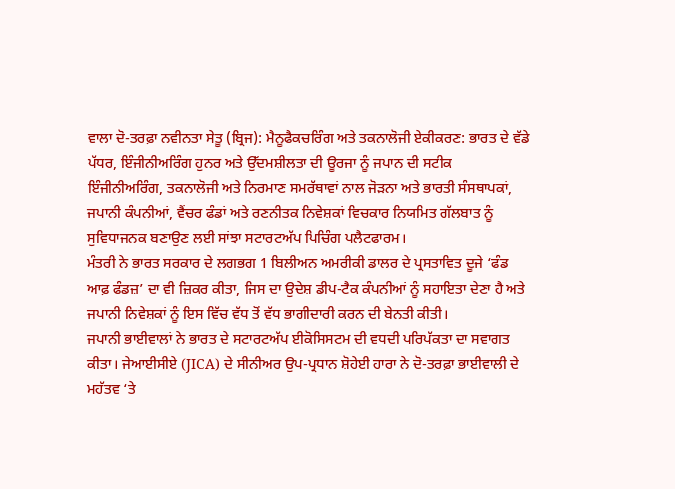ਵਾਲਾ ਦੋ-ਤਰਫ਼ਾ ਨਵੀਨਤਾ ਸੇਤੂ (ਬ੍ਰਿਜ): ਮੈਨੂਫੈਕਚਰਿੰਗ ਅਤੇ ਤਕਨਾਲੋਜੀ ਏਕੀਕਰਣ: ਭਾਰਤ ਦੇ ਵੱਡੇ ਪੱਧਰ, ਇੰਜੀਨੀਅਰਿੰਗ ਹੁਨਰ ਅਤੇ ਉੱਦਮਸ਼ੀਲਤਾ ਦੀ ਊਰਜਾ ਨੂੰ ਜਪਾਨ ਦੀ ਸਟੀਕ ਇੰਜੀਨੀਅਰਿੰਗ, ਤਕਨਾਲੋਜੀ ਅਤੇ ਨਿਰਮਾਣ ਸਮਰੱਥਾਵਾਂ ਨਾਲ ਜੋੜਨਾ ਅਤੇ ਭਾਰਤੀ ਸੰਸਥਾਪਕਾਂ, ਜਪਾਨੀ ਕੰਪਨੀਆਂ, ਵੈਂਚਰ ਫੰਡਾਂ ਅਤੇ ਰਣਨੀਤਕ ਨਿਵੇਸ਼ਕਾਂ ਵਿਚਕਾਰ ਨਿਯਮਿਤ ਗੱਲਬਾਤ ਨੂੰ ਸੁਵਿਧਾਜਨਕ ਬਣਾਉਣ ਲਈ ਸਾਂਝਾ ਸਟਾਰਟਅੱਪ ਪਿਚਿੰਗ ਪਲੈਟਫਾਰਮ।
ਮੰਤਰੀ ਨੇ ਭਾਰਤ ਸਰਕਾਰ ਦੇ ਲਗਭਗ 1 ਬਿਲੀਅਨ ਅਮਰੀਕੀ ਡਾਲਰ ਦੇ ਪ੍ਰਸਤਾਵਿਤ ਦੂਜੇ ‘ਫੰਡ ਆਫ਼ ਫੰਡਜ਼’ ਦਾ ਵੀ ਜ਼ਿਕਰ ਕੀਤਾ, ਜਿਸ ਦਾ ਉਦੇਸ਼ ਡੀਪ-ਟੈਕ ਕੰਪਨੀਆਂ ਨੂੰ ਸਹਾਇਤਾ ਦੇਣਾ ਹੈ ਅਤੇ ਜਪਾਨੀ ਨਿਵੇਸ਼ਕਾਂ ਨੂੰ ਇਸ ਵਿੱਚ ਵੱਧ ਤੋਂ ਵੱਧ ਭਾਗੀਦਾਰੀ ਕਰਨ ਦੀ ਬੇਨਤੀ ਕੀਤੀ।
ਜਪਾਨੀ ਭਾਈਵਾਲਾਂ ਨੇ ਭਾਰਤ ਦੇ ਸਟਾਰਟਅੱਪ ਈਕੋਸਿਸਟਮ ਦੀ ਵਧਦੀ ਪਰਿਪੱਕਤਾ ਦਾ ਸਵਾਗਤ ਕੀਤਾ। ਜੇਆਈਸੀਏ (JICA) ਦੇ ਸੀਨੀਅਰ ਉਪ-ਪ੍ਰਧਾਨ ਸ਼ੋਹੇਈ ਹਾਰਾ ਨੇ ਦੋ-ਤਰਫ਼ਾ ਭਾਈਵਾਲੀ ਦੇ ਮਹੱਤਵ ‘ਤੇ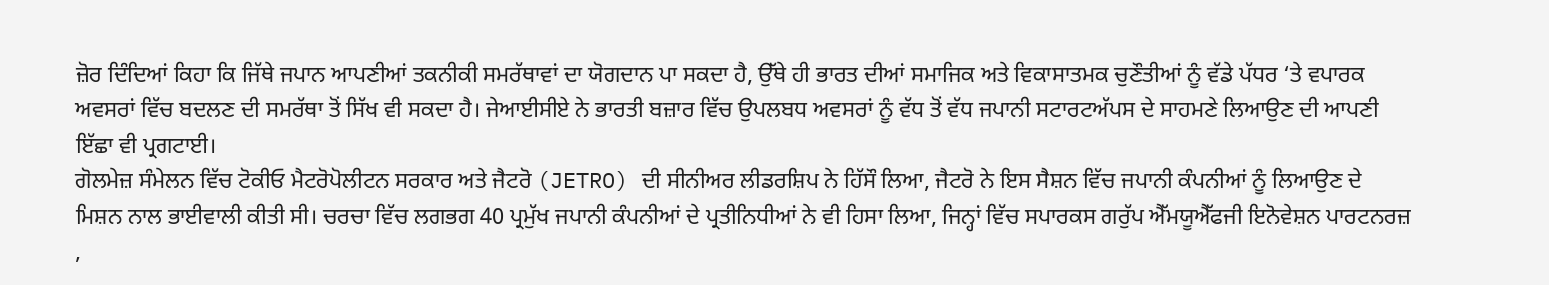ਜ਼ੋਰ ਦਿੰਦਿਆਂ ਕਿਹਾ ਕਿ ਜਿੱਥੇ ਜਪਾਨ ਆਪਣੀਆਂ ਤਕਨੀਕੀ ਸਮਰੱਥਾਵਾਂ ਦਾ ਯੋਗਦਾਨ ਪਾ ਸਕਦਾ ਹੈ, ਉੱਥੇ ਹੀ ਭਾਰਤ ਦੀਆਂ ਸਮਾਜਿਕ ਅਤੇ ਵਿਕਾਸਾਤਮਕ ਚੁਣੌਤੀਆਂ ਨੂੰ ਵੱਡੇ ਪੱਧਰ ‘ਤੇ ਵਪਾਰਕ ਅਵਸਰਾਂ ਵਿੱਚ ਬਦਲਣ ਦੀ ਸਮਰੱਥਾ ਤੋਂ ਸਿੱਖ ਵੀ ਸਕਦਾ ਹੈ। ਜੇਆਈਸੀਏ ਨੇ ਭਾਰਤੀ ਬਜ਼ਾਰ ਵਿੱਚ ਉਪਲਬਧ ਅਵਸਰਾਂ ਨੂੰ ਵੱਧ ਤੋਂ ਵੱਧ ਜਪਾਨੀ ਸਟਾਰਟਅੱਪਸ ਦੇ ਸਾਹਮਣੇ ਲਿਆਉਣ ਦੀ ਆਪਣੀ ਇੱਛਾ ਵੀ ਪ੍ਰਗਟਾਈ।
ਗੋਲਮੇਜ਼ ਸੰਮੇਲਨ ਵਿੱਚ ਟੋਕੀਓ ਮੈਟਰੋਪੋਲੀਟਨ ਸਰਕਾਰ ਅਤੇ ਜੈਟਰੋ (JETRO) ਦੀ ਸੀਨੀਅਰ ਲੀਡਰਸ਼ਿਪ ਨੇ ਹਿੱਸੌ ਲਿਆ, ਜੈਟਰੋ ਨੇ ਇਸ ਸੈਸ਼ਨ ਵਿੱਚ ਜਪਾਨੀ ਕੰਪਨੀਆਂ ਨੂੰ ਲਿਆਉਣ ਦੇ ਮਿਸ਼ਨ ਨਾਲ ਭਾਈਵਾਲੀ ਕੀਤੀ ਸੀ। ਚਰਚਾ ਵਿੱਚ ਲਗਭਗ 40 ਪ੍ਰਮੁੱਖ ਜਪਾਨੀ ਕੰਪਨੀਆਂ ਦੇ ਪ੍ਰਤੀਨਿਧੀਆਂ ਨੇ ਵੀ ਹਿਸਾ ਲਿਆ, ਜਿਨ੍ਹਾਂ ਵਿੱਚ ਸਪਾਰਕਸ ਗਰੁੱਪ ਐੱਮਯੂਐੱਫਜੀ ਇਨੋਵੇਸ਼ਨ ਪਾਰਟਨਰਜ਼ ,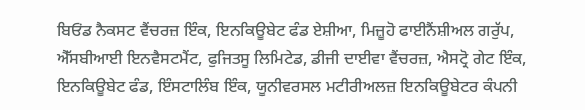ਬਿਓਂਡ ਨੈਕਸਟ ਵੈਂਚਰਜ਼ ਇੰਕ, ਇਨਕਿਊਬੇਟ ਫੰਡ ਏਸ਼ੀਆ, ਮਿਜ਼ੂਹੋ ਫਾਈਨੈਂਸ਼ੀਅਲ ਗਰੁੱਪ, ਐੱਸਬੀਆਈ ਇਨਵੈਸਟਮੈਂਟ, ਫੁਜਿਤਸੂ ਲਿਮਿਟੇਡ, ਡੀਜੀ ਦਾਈਵਾ ਵੈਂਚਰਜ਼, ਐਸਟ੍ਰੋ ਗੇਟ ਇੰਕ, ਇਨਕਿਊਬੇਟ ਫੰਡ, ਇੰਸਟਾਲਿੰਬ ਇੰਕ, ਯੂਨੀਵਰਸਲ ਮਟੀਰੀਅਲਜ਼ ਇਨਕਿਊਬੇਟਰ ਕੰਪਨੀ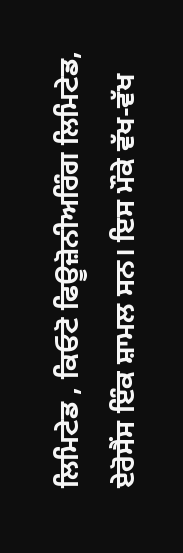ਲਿਮਿਟੇਡ , ਕਿਓਟੋ ਫਿਊਜ਼ੋਨੀਅਰਿੰਗ ਲਿਮਿਟੇਡ, ਏਰੋਸੈਂਸ ਇੰਕ ਸ਼ਾਮਲ ਸਨ। ਇਸ ਮੌਕੇ ਵੱਖ-ਵੱਖ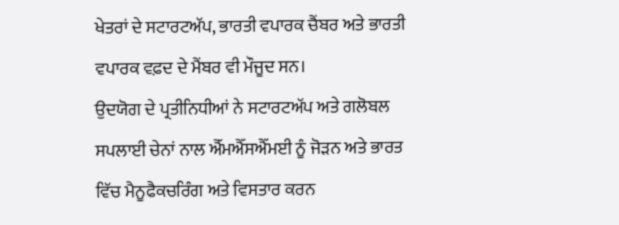ਖੇਤਰਾਂ ਦੇ ਸਟਾਰਟਅੱਪ, ਭਾਰਤੀ ਵਪਾਰਕ ਚੈਂਬਰ ਅਤੇ ਭਾਰਤੀ ਵਪਾਰਕ ਵਫ਼ਦ ਦੇ ਮੈਂਬਰ ਵੀ ਮੌਜੂਦ ਸਨ।
ਉਦਯੋਗ ਦੇ ਪ੍ਰਤੀਨਿਧੀਆਂ ਨੇ ਸਟਾਰਟਅੱਪ ਅਤੇ ਗਲੋਬਲ ਸਪਲਾਈ ਚੇਨਾਂ ਨਾਲ ਐੱਮਐੱਸਐੱਮਈ ਨੂੰ ਜੋੜਨ ਅਤੇ ਭਾਰਤ ਵਿੱਚ ਮੈਨੂਫੈਕਚਰਿੰਗ ਅਤੇ ਵਿਸਤਾਰ ਕਰਨ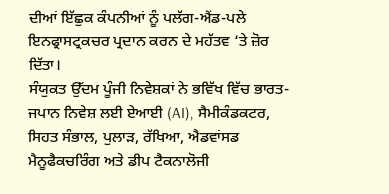ਦੀਆਂ ਇੱਛੁਕ ਕੰਪਨੀਆਂ ਨੂੰ ਪਲੱਗ-ਐਂਡ-ਪਲੇ ਇਨਫ੍ਰਾਸਟ੍ਰਕਚਰ ਪ੍ਰਦਾਨ ਕਰਨ ਦੇ ਮਹੱਤਵ ‘ਤੇ ਜ਼ੋਰ ਦਿੱਤਾ।
ਸੰਯੁਕਤ ਉੱਦਮ ਪੂੰਜੀ ਨਿਵੇਸ਼ਕਾਂ ਨੇ ਭਵਿੱਖ ਵਿੱਚ ਭਾਰਤ-ਜਪਾਨ ਨਿਵੇਸ਼ ਲਈ ਏਆਈ (AI), ਸੈਮੀਕੰਡਕਟਰ, ਸਿਹਤ ਸੰਭਾਲ, ਪੁਲਾੜ, ਰੱਖਿਆ, ਐਡਵਾਂਸਡ ਮੈਨੂਫੈਕਚਰਿੰਗ ਅਤੇ ਡੀਪ ਟੈਕਨਾਲੋਜੀ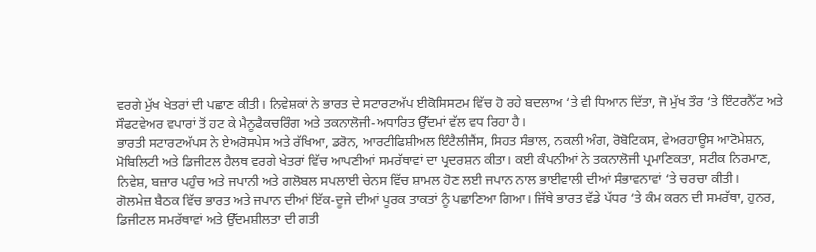ਵਰਗੇ ਮੁੱਖ ਖੇਤਰਾਂ ਦੀ ਪਛਾਣ ਕੀਤੀ। ਨਿਵੇਸ਼ਕਾਂ ਨੇ ਭਾਰਤ ਦੇ ਸਟਾਰਟਅੱਪ ਈਕੋਸਿਸਟਮ ਵਿੱਚ ਹੋ ਰਹੇ ਬਦਲਾਅ ‘ਤੇ ਵੀ ਧਿਆਨ ਦਿੱਤਾ, ਜੋ ਮੁੱਖ ਤੌਰ ‘ਤੇ ਇੰਟਰਨੈੱਟ ਅਤੇ ਸੌਫਟਵੇਅਰ ਵਪਾਰਾਂ ਤੋਂ ਹਟ ਕੇ ਮੈਨੂਫੈਕਚਰਿੰਗ ਅਤੇ ਤਕਨਾਲੋਜੀ-ਅਧਾਰਿਤ ਉੱਦਮਾਂ ਵੱਲ ਵਧ ਰਿਹਾ ਹੈ।
ਭਾਰਤੀ ਸਟਾਰਟਅੱਪਸ ਨੇ ਏਅਰੋਸਪੇਸ ਅਤੇ ਰੱਖਿਆ, ਡਰੋਨ, ਆਰਟੀਫਿਸ਼ੀਅਲ ਇੰਟੈਲੀਜੈਂਸ, ਸਿਹਤ ਸੰਭਾਲ, ਨਕਲੀ ਅੰਗ, ਰੋਬੋਟਿਕਸ, ਵੇਅਰਹਾਊਸ ਆਟੋਮੇਸ਼ਨ, ਮੋਬਿਲਿਟੀ ਅਤੇ ਡਿਜੀਟਲ ਹੈਲਥ ਵਰਗੇ ਖੇਤਰਾਂ ਵਿੱਚ ਆਪਣੀਆਂ ਸਮਰੱਥਾਵਾਂ ਦਾ ਪ੍ਰਦਰਸ਼ਨ ਕੀਤਾ। ਕਈ ਕੰਪਨੀਆਂ ਨੇ ਤਕਨਾਲੋਜੀ ਪ੍ਰਮਾਣਿਕਤਾ, ਸਟੀਕ ਨਿਰਮਾਣ, ਨਿਵੇਸ਼, ਬਜ਼ਾਰ ਪਹੁੰਚ ਅਤੇ ਜਪਾਨੀ ਅਤੇ ਗਲੋਬਲ ਸਪਲਾਈ ਚੇਨਸ ਵਿੱਚ ਸ਼ਾਮਲ ਹੋਣ ਲਈ ਜਪਾਨ ਨਾਲ ਭਾਈਵਾਲੀ ਦੀਆਂ ਸੰਭਾਵਨਾਵਾਂ ‘ਤੇ ਚਰਚਾ ਕੀਤੀ।
ਗੋਲਮੇਜ਼ ਬੈਠਕ ਵਿੱਚ ਭਾਰਤ ਅਤੇ ਜਪਾਨ ਦੀਆਂ ਇੱਕ-ਦੂਜੇ ਦੀਆਂ ਪੂਰਕ ਤਾਕਤਾਂ ਨੂੰ ਪਛਾਣਿਆ ਗਿਆ। ਜਿੱਥੇ ਭਾਰਤ ਵੱਡੇ ਪੱਧਰ ‘ਤੇ ਕੰਮ ਕਰਨ ਦੀ ਸਮਰੱਥਾ, ਹੁਨਰ, ਡਿਜੀਟਲ ਸਮਰੱਥਾਵਾਂ ਅਤੇ ਉੱਦਮਸ਼ੀਲਤਾ ਦੀ ਗਤੀ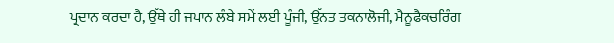ਪ੍ਰਦਾਨ ਕਰਦਾ ਹੈ, ਉੱਥੇ ਹੀ ਜਪਾਨ ਲੰਬੇ ਸਮੇਂ ਲਈ ਪੂੰਜੀ, ਉੱਨਤ ਤਕਨਾਲੋਜੀ, ਮੈਨੂਫੈਕਚਰਿੰਗ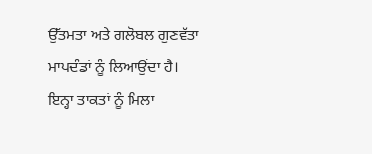ਉੱਤਮਤਾ ਅਤੇ ਗਲੋਬਲ ਗੁਣਵੱਤਾ ਮਾਪਦੰਡਾਂ ਨੂੰ ਲਿਆਉਂਦਾ ਹੈ। ਇਨ੍ਹਾ ਤਾਕਤਾਂ ਨੂੰ ਮਿਲਾ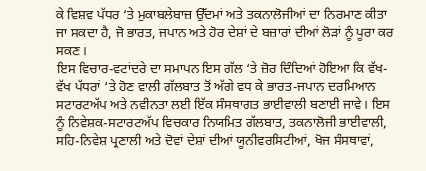ਕੇ ਵਿਸ਼ਵ ਪੱਧਰ ‘ਤੇ ਮੁਕਾਬਲੇਬਾਜ਼ ਉੱਦਮਾਂ ਅਤੇ ਤਕਨਾਲੋਜੀਆਂ ਦਾ ਨਿਰਮਾਣ ਕੀਤਾ ਜਾ ਸਕਦਾ ਹੈ, ਜੋ ਭਾਰਤ, ਜਪਾਨ ਅਤੇ ਹੋਰ ਦੇਸ਼ਾਂ ਦੇ ਬਜ਼ਾਰਾਂ ਦੀਆਂ ਲੋੜਾਂ ਨੂੰ ਪੂਰਾ ਕਰ ਸਕਣ।
ਇਸ ਵਿਚਾਰ-ਵਟਾਂਦਰੇ ਦਾ ਸਮਾਪਨ ਇਸ ਗੱਲ ‘ਤੇ ਜ਼ੋਰ ਦਿੰਦਿਆਂ ਹੋਇਆ ਕਿ ਵੱਖ-ਵੱਖ ਪੱਧਰਾਂ ‘ਤੇ ਹੋਣ ਵਾਲੀ ਗੱਲਬਾਤ ਤੋਂ ਅੱਗੇ ਵਧ ਕੇ ਭਾਰਤ-ਜਪਾਨ ਦਰਮਿਆਨ ਸਟਾਰਟਅੱਪ ਅਤੇ ਨਵੀਨਤਾ ਲਈ ਇੱਕ ਸੰਸਥਾਗਤ ਭਾਈਵਾਲੀ ਬਣਾਈ ਜਾਵੇ। ਇਸ ਨੂੰ ਨਿਵੇਸ਼ਕ-ਸਟਾਰਟਅੱਪ ਵਿਚਕਾਰ ਨਿਯਮਿਤ ਗੱਲਬਾਤ, ਤਕਨਾਲੋਜੀ ਭਾਈਵਾਲੀ, ਸਹਿ-ਨਿਵੇਸ਼ ਪ੍ਰਣਾਲੀ ਅਤੇ ਦੋਵਾਂ ਦੇਸ਼ਾਂ ਦੀਆਂ ਯੂਨੀਵਰਸਿਟੀਆਂ, ਖੋਜ ਸੰਸਥਾਵਾਂ,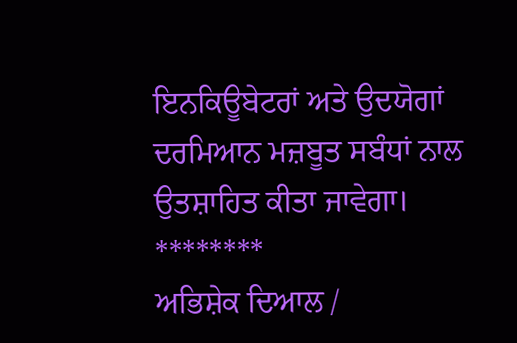ਇਨਕਿਊਬੇਟਰਾਂ ਅਤੇ ਉਦਯੋਗਾਂ ਦਰਮਿਆਨ ਮਜ਼ਬੂਤ ਸਬੰਧਾਂ ਨਾਲ ਉਤਸ਼ਾਹਿਤ ਕੀਤਾ ਜਾਵੇਗਾ।
********
ਅਭਿਸ਼ੇਕ ਦਿਆਲ /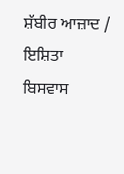ਸ਼ੱਬੀਰ ਆਜ਼ਾਦ / ਇਸ਼ਿਤਾ ਬਿਸਵਾਸ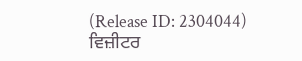(Release ID: 2304044)
ਵਿਜ਼ੀਟਰ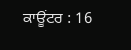ਕਾਊਂਟਰ : 16